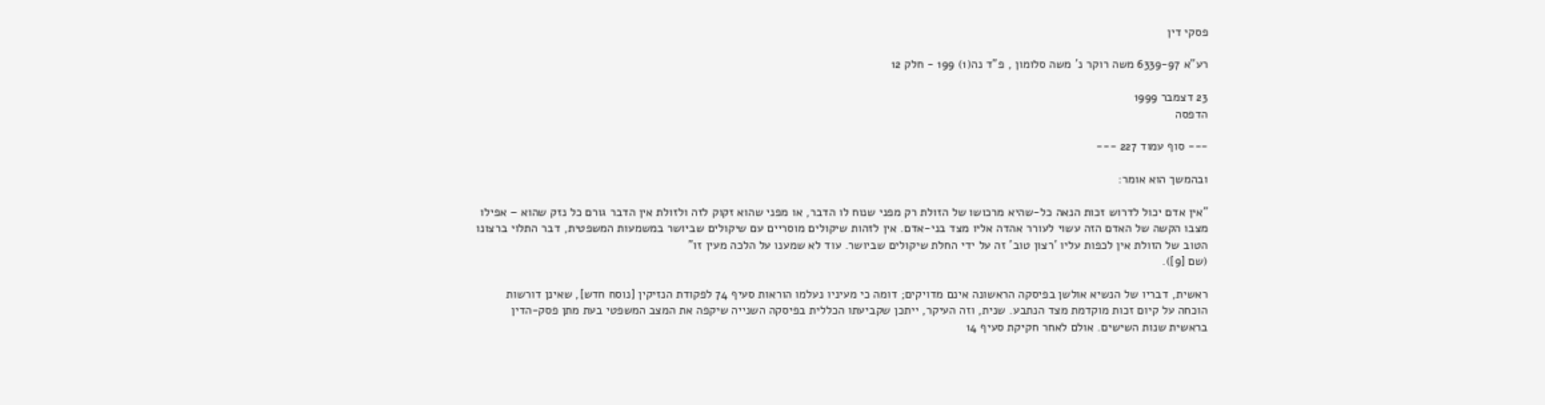פסקי דין

רע"א 6339-97 משה רוקר נ' משה סלומון , פ"ד נה(1) 199 - חלק 12

23 דצמבר 1999
הדפסה

--- סוף עמוד 227 ---

ובהמשך הוא אומר:

"אין אדם יכול לדרוש זכות הנאה כל-שהיא מרכושו של הזולת רק מפני שנוח לו הדבר, או מפני שהוא זקוק לזה ולזולת אין הדבר גורם כל נזק שהוא – אפילו מצבו הקשה של האדם הזה עשוי לעורר אהדה אליו מצד בני-אדם. אין לזהות שיקולים מוסריים עם שיקולים שביושר במשמעות המשפטית, דבר התלוי ברצונו הטוב של הזולת אין לכפות עליו 'רצון טוב' זה על ידי החלת שיקולים שביושר. עוד לא שמענו על הלכה מעין זו"
(שם [9]).

ראשית, דבריו של הנשיא אולשן בפיסקה הראשונה אינם מדויקים; דומה כי מעיניו נעלמו הוראות סעיף 74 לפקודת הנזיקין [נוסח חדש], שאינן דורשות הוכחה על קיום זכות מוקדמת מצד הנתבע. שנית, וזה העיקר, ייתכן שקביעתו הכללית בפיסקה השנייה שיקפה את המצב המשפטי בעת מתן פסק-הדין בראשית שנות השישים. אולם לאחר חקיקת סעיף 14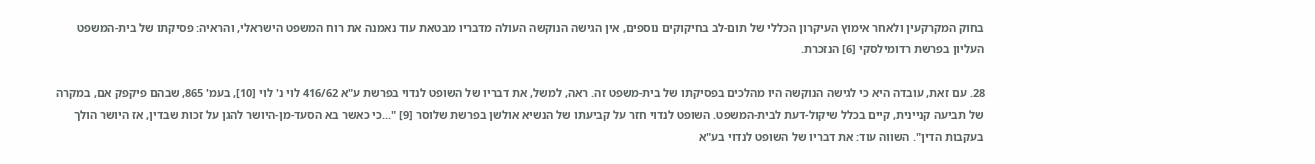בחוק המקרקעין ולאחר אימוץ העיקרון הכללי של תום-לב בחיקוקים נוספים, אין הגישה הנוקשה העולה מדבריו מבטאת עוד נאמנה את רוח המשפט הישראלי, והראיה: פסיקתו של בית-המשפט העליון בפרשת רדומילסקי [6] הנזכרת.

28. עם זאת, עובדה היא כי לגישה הנוקשה היו מהלכים בפסיקתו של בית-משפט זה. ראה, למשל, את דבריו של השופט לנדוי בפרשת ע"א 416/62 לוי נ' לוי [10], בעמ' 865, שבהם פיקפק אם, במקרה של תביעה קניינית, קיים בכלל שיקול-דעת לבית-המשפט. השופט לנדוי חזר על קביעתו של הנשיא אולשן בפרשת שלוסר [9] "...כי כאשר בא הסעד-מן-היושר להגן על זכות שבדין, אז היושר הולך בעקבות הדין". השווה עוד: את דבריו של השופט לנדוי בע"א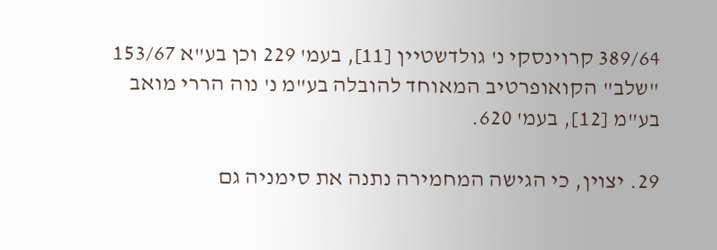389/64 קרוינסקי נ' גולדשטיין [11], בעמ' 229 וכן בע"א 153/67 "שלב" הקואופרטיב המאוחד להובלה בע"מ נ' נוה הררי מואב בע"מ [12], בעמ' 620.

29. יצוין, כי הגישה המחמירה נתנה את סימניה גם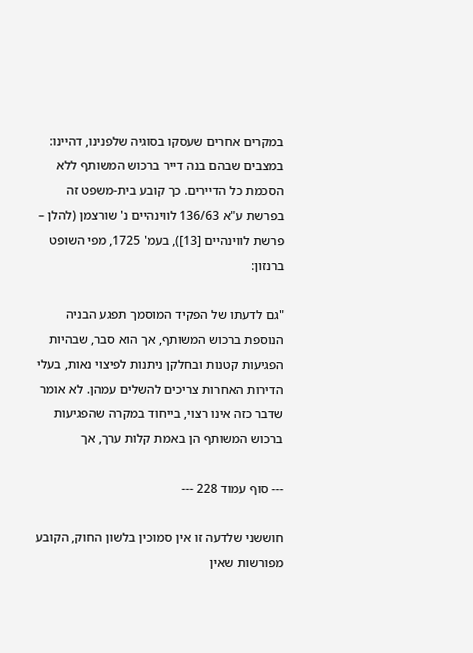במקרים אחרים שעסקו בסוגיה שלפנינו, דהיינו: במצבים שבהם בנה דייר ברכוש המשותף ללא הסכמת כל הדיירים. כך קובע בית-משפט זה בפרשת ע"א 136/63 לווינהיים נ' שורצמן (להלן – פרשת לווינהיים [13]), בעמ' 1725, מפי השופט ברנזון:

"גם לדעתו של הפקיד המוסמך תפגע הבניה הנוספת ברכוש המשותף, אך הוא סבר, שבהיות הפגיעות קטנות ובחלקן ניתנות לפיצוי נאות, בעלי הדירות האחרות צריכים להשלים עמהן. לא אומר שדבר כזה אינו רצוי, בייחוד במקרה שהפגיעות ברכוש המשותף הן באמת קלות ערך, אך

--- סוף עמוד 228 ---

חוששני שלדעה זו אין סמוכין בלשון החוק, הקובע מפורשות שאין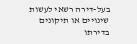בעל-דירה רשאי לעשות שינויים או תיקונים בדירתו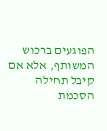הפוגעים ברכוש המשותף, אלא אם קיבל תחילה הסכמת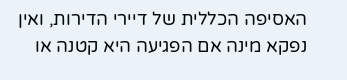האסיפה הכללית של דיירי הדירות, ואין נפקא מינה אם הפגיעה היא קטנה או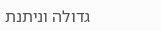גדולה וניתנת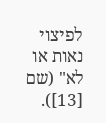לפיצוי נאות או לא" (שם [13]).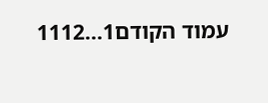עמוד הקודם1...1112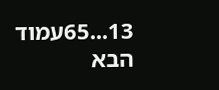13...65עמוד הבא